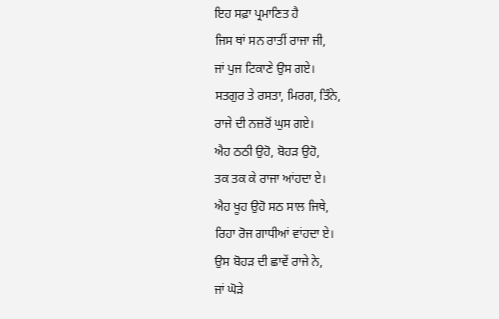ਇਹ ਸਫ਼ਾ ਪ੍ਰਮਾਣਿਤ ਹੈ
ਜਿਸ ਥਾਂ ਸਨ ਰਾਤੀਂ ਰਾਜਾ ਜੀ,
ਜਾਂ ਪੁਜ ਟਿਕਾਣੇ ਉਸ ਗਏ।
ਸਤਗੁਰ ਤੇ ਰਸਤਾ, ਮਿਰਗ, ਤਿੰਨੇ,
ਰਾਜੇ ਦੀ ਨਜ਼ਰੋਂ ਘੁਸ ਗਏ।
ਐਹ ਠਠੀ ਉਹੋ, ਬੋਹੜ ਉਹੋ,
ਤਕ ਤਕ ਕੇ ਰਾਜਾ ਆਂਹਦਾ ਏ।
ਐਹ ਖੂਹ ਉਹੋ ਸਠ ਸਾਲ ਜਿਥੇ,
ਰਿਹਾ ਰੋਜ ਗਾਧੀਆਂ ਵਾਂਹਦਾ ਏ।
ਉਸ ਬੋਹੜ ਦੀ ਛਾਵੇਂ ਰਾਜੇ ਨੇ,
ਜਾਂ ਘੋੜੇ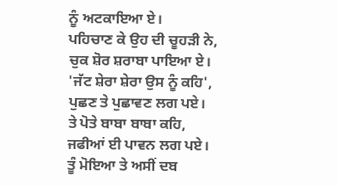ਨੂੰ ਅਟਕਾਇਆ ਏ।
ਪਹਿਚਾਣ ਕੇ ਉਹ ਦੀ ਚੂਹੜੀ ਨੇ,
ਚੁਕ ਸ਼ੋਰ ਸ਼ਰਾਬਾ ਪਾਇਆ ਏ।
'ਜੱਟ ਸ਼ੇਰਾ ਸ਼ੇਰਾ ਉਸ ਨੂੰ ਕਹਿ',
ਪੁਛਣ ਤੇ ਪੁਛਾਵਣ ਲਗ ਪਏ।
ਤੇ ਪੋਤੇ ਬਾਬਾ ਬਾਬਾ ਕਹਿ,
ਜਫੀਆਂ ਈ ਪਾਵਨ ਲਗ ਪਏ।
ਤੂੰ ਮੋਇਆ ਤੇ ਅਸੀਂ ਦਬ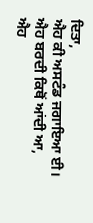ਦਿਤਾ,
ਐਹ ਕੀ ਅਸਟੰਡ ਜਗਾਇਆ ਈ।
ਐਹ ਬਰਦੀ ਕਿਥੋਂ ਆਂਦੀ ਆ,
ਐਹ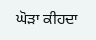ਘੋੜਾ ਕੀਹਦਾ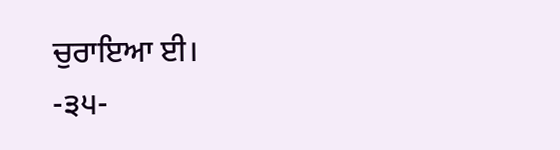ਚੁਰਾਇਆ ਈ।
-੩੫-